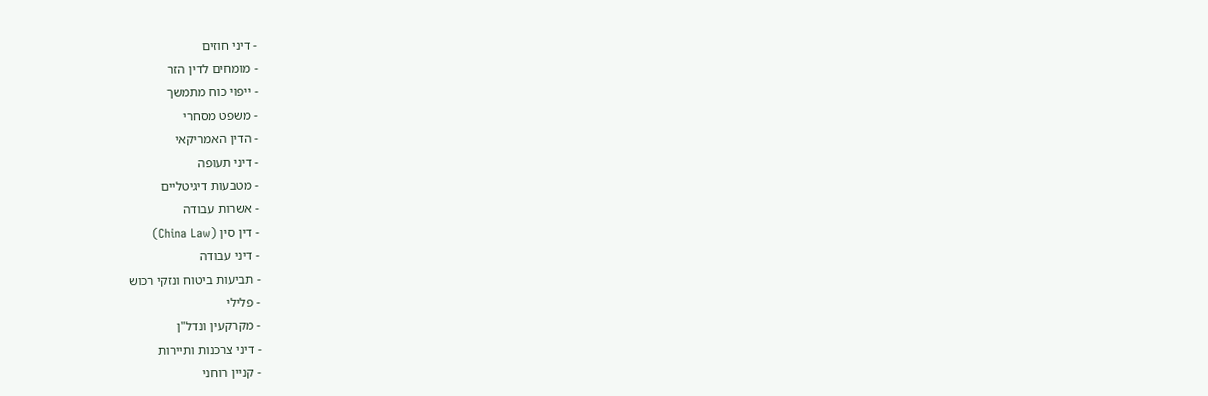- דיני חוזים
- מומחים לדין הזר
- ייפוי כוח מתמשך
- משפט מסחרי
- הדין האמריקאי
- דיני תעופה
- מטבעות דיגיטליים
- אשרות עבודה
- דין סין (China Law)
- דיני עבודה
- תביעות ביטוח ונזקי רכוש
- פלילי
- מקרקעין ונדל"ן
- דיני צרכנות ותיירות
- קניין רוחני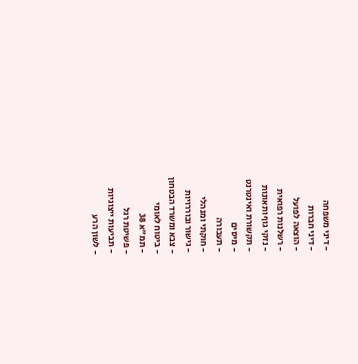- דיני משפחה
- דיני חברות
- הוצאה לפועל
- רשלנות רפואית
- נזקי גוף ותאונות
- תקשורת ואינטרנט
- מיסים
- תעבורה
- חוקתי ומנהלי
- גישור ובוררויות
- צבא ומשרד הבטחון
- ביטוח לאומי
- תמ"א 38
- פשיטת רגל
- תביעות ייצוגיות
- לשון הרע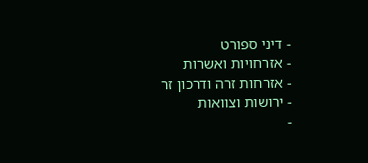- דיני ספורט
- אזרחויות ואשרות
- אזרחות זרה ודרכון זר
- ירושות וצוואות
-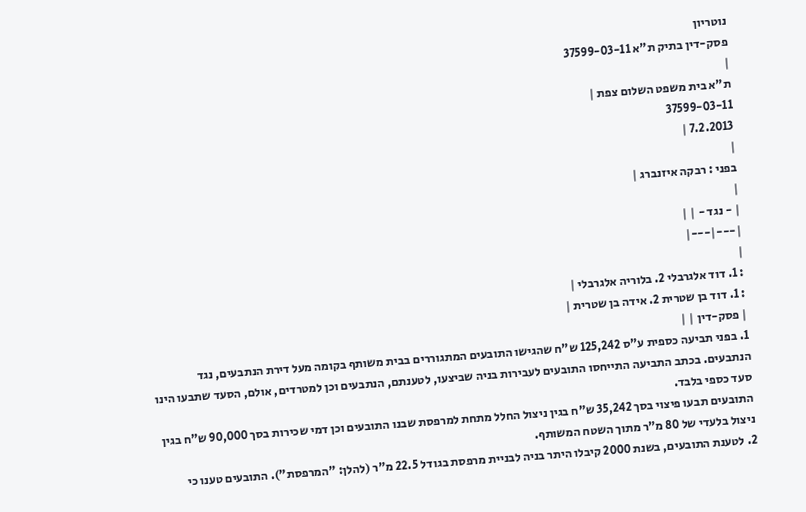נוטריון
פסק-דין בתיק ת"א 37599-03-11
|
ת"א בית משפט השלום צפת |
37599-03-11
7.2.2013 |
|
בפני : רבקה איזנברג |
|
| - נגד - | |
|---|---|
|
: 1. דוד אלגרבלי 2. בלוריה אלגרבלי |
: 1. דוד בן שטרית 2. אידה בן שטרית |
| פסק-דין | |
1. בפני תביעה כספית ע"ס 125,242 ש"ח שהגישו התובעים המתגוררים בבית משותף בקומה מעל דירת הנתבעים, נגד הנתבעים. בכתב התביעה התייחסו התובעים לעבירות בניה שביצעו, לטענתם, הנתבעים וכן למטרדים, אולם, הסעד שתבעו הינו סעד כספי בלבד.
התובעים תבעו פיצוי בסך 35,242 ש"ח בגין ניצול החלל מתחת למרפסת שבנו התובעים וכן דמי שכירות בסך 90,000 ש"ח בגין ניצול בלעדי של 80 מ"ר מתוך השטח המשותף.
2. לטענת התובעים, בשנת 2000 קיבלו היתר בניה לבניית מרפסת בגודל 22.5 מ"ר (להלן: "המרפסת"). התובעים טענו כי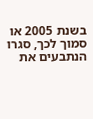בשנת 2005 או סמוך לכך, סגרו הנתבעים את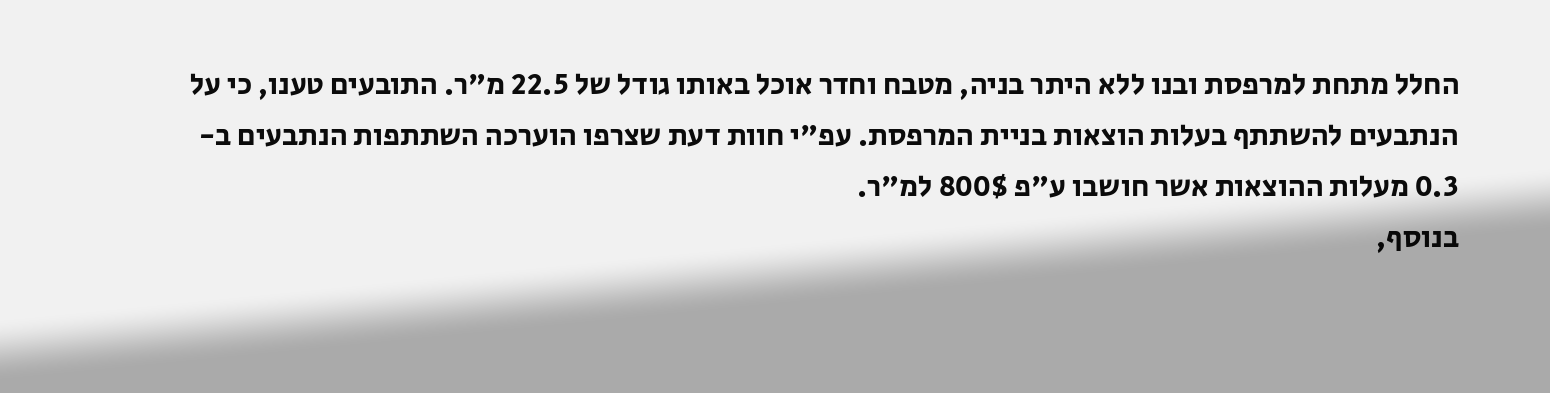החלל מתחת למרפסת ובנו ללא היתר בניה, מטבח וחדר אוכל באותו גודל של 22.5 מ"ר. התובעים טענו, כי על הנתבעים להשתתף בעלות הוצאות בניית המרפסת. עפ"י חוות דעת שצרפו הוערכה השתתפות הנתבעים ב- 0.3 מעלות ההוצאות אשר חושבו ע"פ 800$ למ"ר.
בנוסף,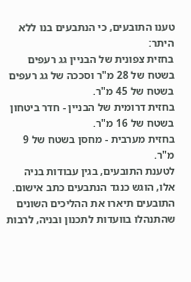טענו התובעים, כי הנתבעים בנו ללא היתר:
בחזית צפונית של הבניין גג רעפים בשטח של 28 מ"ר וסככה של גג רעפים בשטח של 45 מ"ר.
בחזית דרומית של הבניין - חדר ביטחון בשטח של 16 מ"ר.
בחזית מערבית - מחסן בשטח של 9 מ"ר.
לטענת התובעים, בגין עבודות בניה אלו, הוגש כנגד הנתבעים כתב אישום. התובעים תיארו את ההליכים השונים שהתנהלו בוועדות לתכנון ובניה, לרבות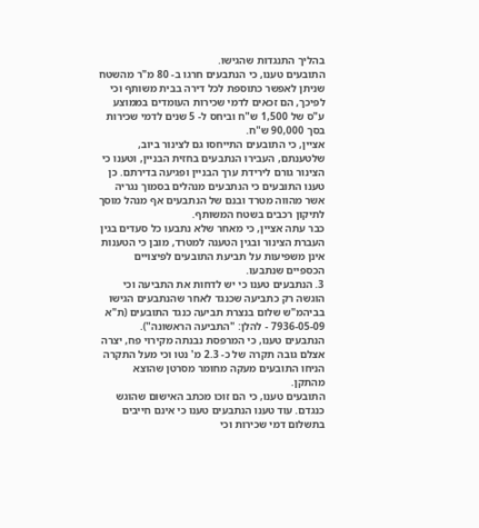בהליך התנגדות שהגישו.
התובעים טענו, כי הנתבעים חרגו ב- 80 מ"ר מהשטח שניתן לאפשר כתוספת לכל דירה בבית משותף וכי לפיכך, הם זכאים לדמי שכירות העומדים בממוצע ע"ס של 1,500 ש"ח וביחס ל- 5 שנים לדמי שכירות בסך 90,000 ש"ח.
אציין, כי התובעים התייחסו גם לצינור ביוב, שלטענתם, העבירו הנתבעים בחזית הבניין, וטענו כי הצינור גורם לירידת ערך הבניין ופגיעה בדירתם. כן טענו התובעים כי הנתבעים מנהלים בסמוך נגריה אשר מהווה מטרד ובנם של הנתבעים אף מנהל מוסך לתיקון רכבים בשטח המשותף.
כבר עתה אציין, כי מאחר שלא נתבעו כל סעדים בגין העברת הצינור ובגין הטענה למטרד, מובן כי הטענות אינן משפיעות על תביעת התובעים לפיצויים הכספיים שנתבעו.
3. הנתבעים טענו כי יש לדחות את התביעה וכי הוגשה רק כתביעה שכנגד לאחר שהנתבעים הגישו בביהמ"ש שלום בנצרת תביעה כנגד התובעים (ת"א 7936-05-09 - להלן: "התביעה הראשונה").
הנתבעים טענו, כי המרפסת נבנתה מקירוי פח, יצרה אצלם גובה תקרה של כ- 2.3 מ' נטו וכי מעל התקרה הניחו התובעים מעקה מחומר מסרטן שהוצא מהתקן.
התובעים טענו, כי הם זוכו מכתב האישום שהוגש כנגדם. עוד טענו הנתבעים טענו כי אינם חייבים בתשלום דמי שכירות וכי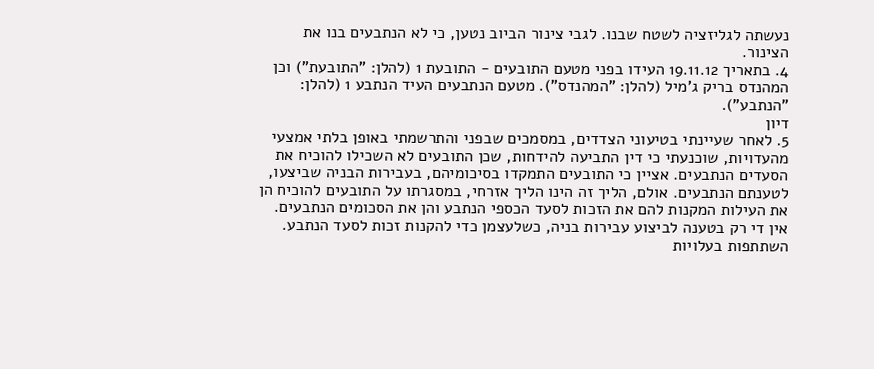נעשתה לגליזציה לשטח שבנו. לגבי צינור הביוב נטען, כי לא הנתבעים בנו את הצינור.
4. בתאריך 19.11.12 העידו בפני מטעם התובעים - התובעת 1 (להלן: "התובעת") וכן המהנדס בריק ג'מיל (להלן: "המהנדס"). מטעם הנתבעים העיד הנתבע 1 (להלן: "הנתבע").
דיון
5. לאחר שעיינתי בטיעוני הצדדים, במסמכים שבפני והתרשמתי באופן בלתי אמצעי מהעדויות, שוכנעתי כי דין התביעה להידחות, שכן התובעים לא השכילו להוכיח את הסעדים הנתבעים. אציין כי התובעים התמקדו בסיכומיהם, בעבירות הבניה שביצעו, לטענתם הנתבעים. אולם, הליך זה הינו הליך אזרחי, במסגרתו על התובעים להוכיח הן את העילות המקנות להם את הזכות לסעד הכספי הנתבע והן את הסכומים הנתבעים. אין די רק בטענה לביצוע עבירות בניה, כשלעצמן כדי להקנות זכות לסעד הנתבע.
השתתפות בעלויות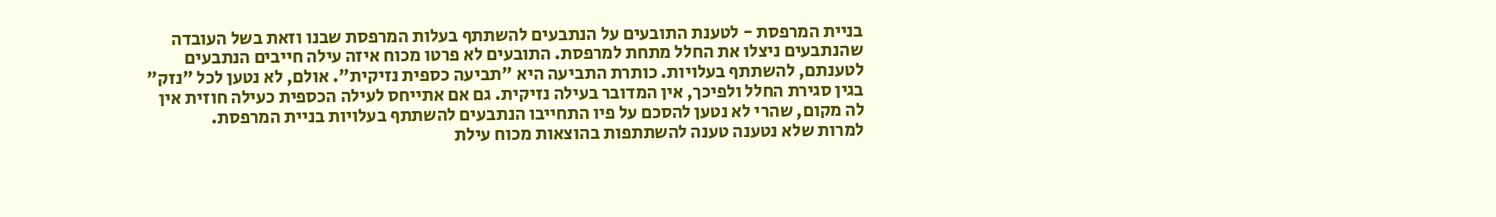בניית המרפסת - לטענת התובעים על הנתבעים להשתתף בעלות המרפסת שבנו וזאת בשל העובדה שהנתבעים ניצלו את החלל מתחת למרפסת. התובעים לא פרטו מכוח איזה עילה חייבים הנתבעים לטענתם, להשתתף בעלויות. כותרת התביעה היא "תביעה כספית נזיקית". אולם, לא נטען לכל "נזק" בגין סגירת החלל ולפיכך, אין המדובר בעילה נזיקית. גם אם אתייחס לעילה הכספית כעילה חוזית אין לה מקום, שהרי לא נטען להסכם על פיו התחייבו הנתבעים להשתתף בעלויות בניית המרפסת.
למרות שלא נטענה טענה להשתתפות בהוצאות מכוח עילת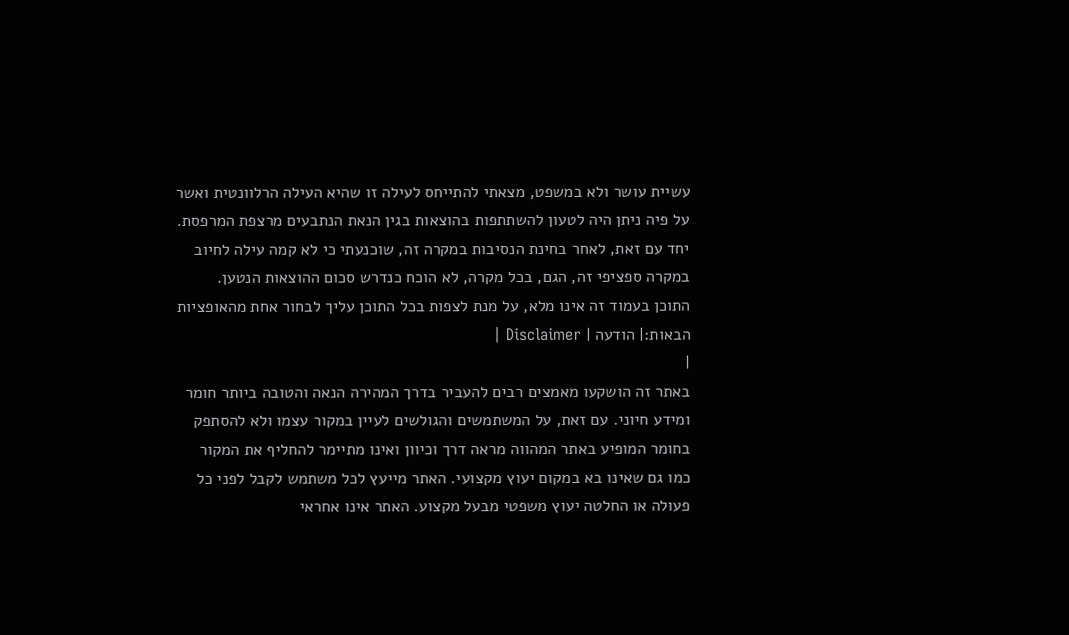עשיית עושר ולא במשפט, מצאתי להתייחס לעילה זו שהיא העילה הרלוונטית ואשר על פיה ניתן היה לטעון להשתתפות בהוצאות בגין הנאת הנתבעים מרצפת המרפסת. יחד עם זאת, לאחר בחינת הנסיבות במקרה זה, שוכנעתי כי לא קמה עילה לחיוב במקרה ספציפי זה, הגם, בכל מקרה, לא הוכח כנדרש סכום ההוצאות הנטען.
התוכן בעמוד זה אינו מלא, על מנת לצפות בכל התוכן עליך לבחור אחת מהאופציות הבאות:| הודעה | Disclaimer |
|
באתר זה הושקעו מאמצים רבים להעביר בדרך המהירה הנאה והטובה ביותר חומר ומידע חיוני. עם זאת, על המשתמשים והגולשים לעיין במקור עצמו ולא להסתפק בחומר המופיע באתר המהווה מראה דרך וכיוון ואינו מתיימר להחליף את המקור כמו גם שאינו בא במקום יעוץ מקצועי. האתר מייעץ לכל משתמש לקבל לפני כל פעולה או החלטה יעוץ משפטי מבעל מקצוע. האתר אינו אחראי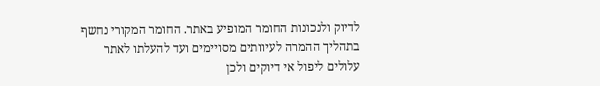לדיוק ולנכונות החומר המופיע באתר. החומר המקורי נחשף בתהליך ההמרה לעיוותים מסויימים ועד להעלתו לאתר עלולים ליפול אי דיוקים ולכן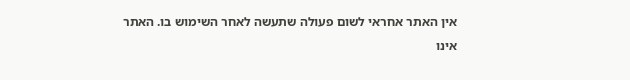אין האתר אחראי לשום פעולה שתעשה לאחר השימוש בו. האתר אינו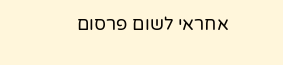אחראי לשום פרסום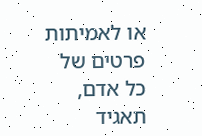או לאמיתות פרטים של כל אדם, תאגיד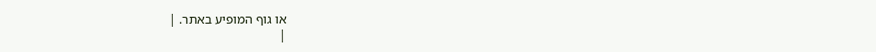או גוף המופיע באתר. |
|